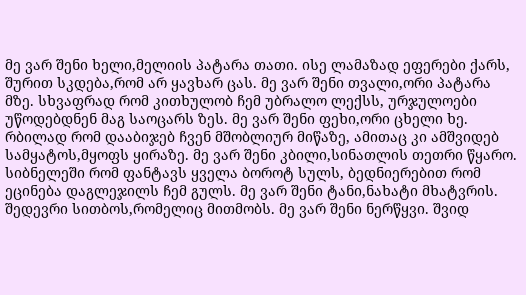მე ვარ შენი ხელი,მელიის პატარა თათი. ისე ლამაზად ეფერები ქარს, შურით სკდება,რომ არ ყავხარ ცას. მე ვარ შენი თვალი,ორი პატარა მზე. სხვაფრად რომ კითხულობ ჩემ უბრალო ლექსს, ურჯულოები უწოდებდნენ მაგ საოცარს ზეს. მე ვარ შენი ფეხი,ორი ცხელი ხე. რბილად რომ დააბიჯებ ჩვენ მშობლიურ მიწაზე, ამითაც კი ამშვიდებ სამყატოს,მყოფს ყირაზე. მე ვარ შენი კბილი,სინათლის თეთრი წყარო. სიბნელეში რომ ფანტავს ყველა ბოროტ სულს, ბედნიერებით რომ ეცინება დაგლეჯილს ჩემ გულს. მე ვარ შენი ტანი,ნახატი მხატვრის. შედევრი სითბოს,რომელიც მითმობს. მე ვარ შენი ნერწყვი. შვიდ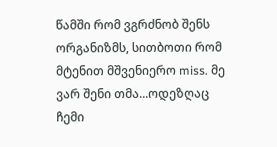წამში რომ ვგრძნობ შენს ორგანიზმს, სითბოთი რომ მტენით მშვენიერო miss. მე ვარ შენი თმა...ოდეზღაც ჩემი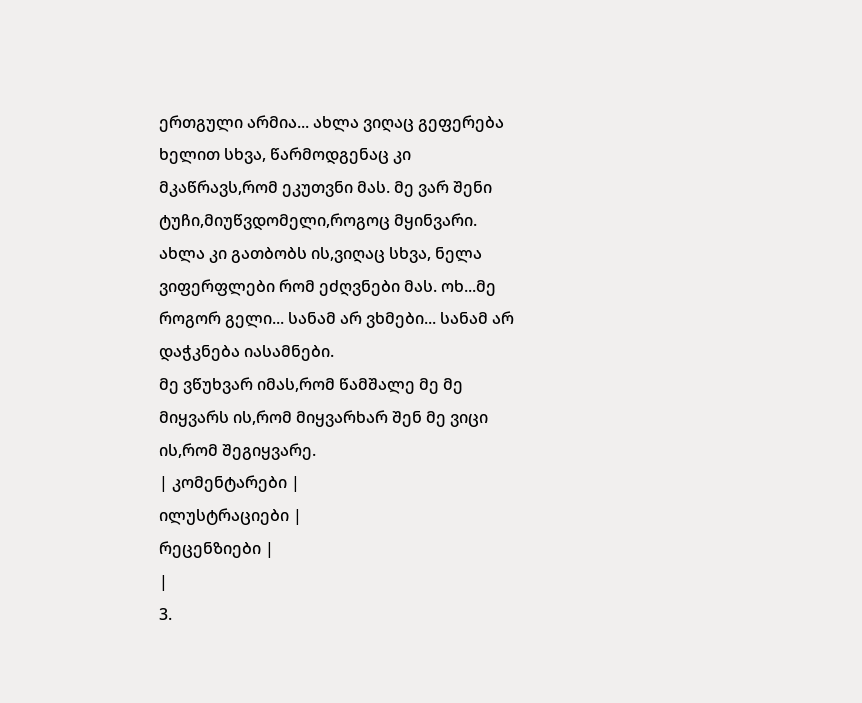ერთგული არმია... ახლა ვიღაც გეფერება ხელით სხვა, წარმოდგენაც კი მკაწრავს,რომ ეკუთვნი მას. მე ვარ შენი ტუჩი,მიუწვდომელი,როგოც მყინვარი. ახლა კი გათბობს ის,ვიღაც სხვა, ნელა ვიფერფლები რომ ეძღვნები მას. ოხ...მე როგორ გელი... სანამ არ ვხმები... სანამ არ დაჭკნება იასამნები.
მე ვწუხვარ იმას,რომ წამშალე მე მე მიყვარს ის,რომ მიყვარხარ შენ მე ვიცი ის,რომ შეგიყვარე.
| კომენტარები |
ილუსტრაციები |
რეცენზიები |
|
3.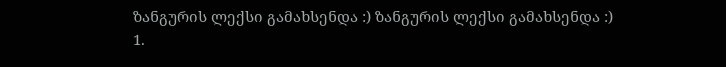ზანგურის ლექსი გამახსენდა :) ზანგურის ლექსი გამახსენდა :)
1.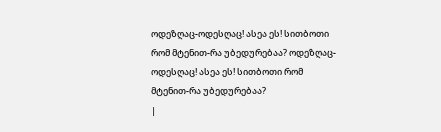ოდეზღაც-ოდესღაც! ასეა ეს! სითბოთი რომ მტენით-რა უბედურებაა? ოდეზღაც-ოდესღაც! ასეა ეს! სითბოთი რომ მტენით-რა უბედურებაა?
|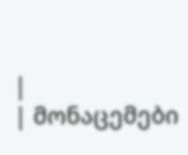|
| მონაცემები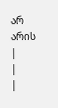არ არის |
|
|